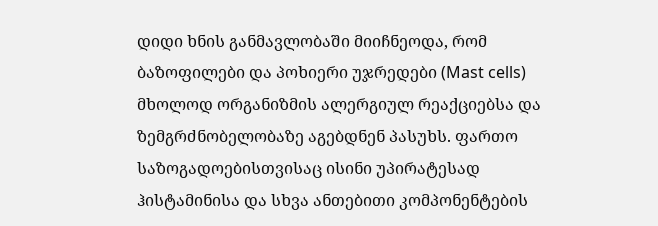დიდი ხნის განმავლობაში მიიჩნეოდა, რომ ბაზოფილები და პოხიერი უჯრედები (Mast cells) მხოლოდ ორგანიზმის ალერგიულ რეაქციებსა და ზემგრძნობელობაზე აგებდნენ პასუხს. ფართო საზოგადოებისთვისაც ისინი უპირატესად ჰისტამინისა და სხვა ანთებითი კომპონენტების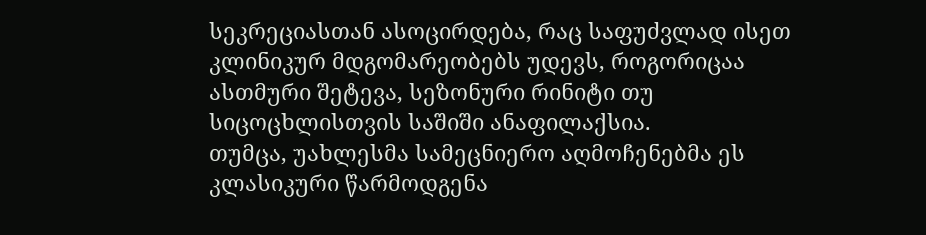სეკრეციასთან ასოცირდება, რაც საფუძვლად ისეთ კლინიკურ მდგომარეობებს უდევს, როგორიცაა ასთმური შეტევა, სეზონური რინიტი თუ სიცოცხლისთვის საშიში ანაფილაქსია.
თუმცა, უახლესმა სამეცნიერო აღმოჩენებმა ეს კლასიკური წარმოდგენა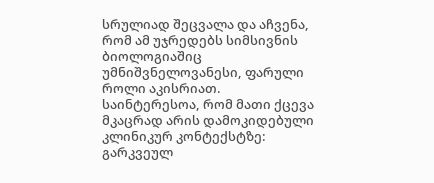სრულიად შეცვალა და აჩვენა, რომ ამ უჯრედებს სიმსივნის ბიოლოგიაშიც უმნიშვნელოვანესი, ფარული როლი აკისრიათ. საინტერესოა, რომ მათი ქცევა მკაცრად არის დამოკიდებული კლინიკურ კონტექსტზე: გარკვეულ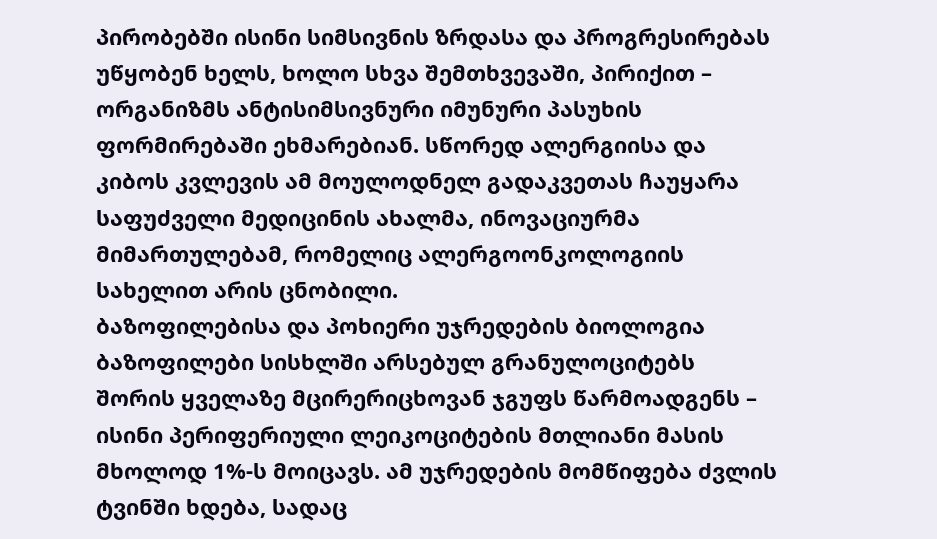პირობებში ისინი სიმსივნის ზრდასა და პროგრესირებას უწყობენ ხელს, ხოლო სხვა შემთხვევაში, პირიქით – ორგანიზმს ანტისიმსივნური იმუნური პასუხის ფორმირებაში ეხმარებიან. სწორედ ალერგიისა და კიბოს კვლევის ამ მოულოდნელ გადაკვეთას ჩაუყარა საფუძველი მედიცინის ახალმა, ინოვაციურმა მიმართულებამ, რომელიც ალერგოონკოლოგიის სახელით არის ცნობილი.
ბაზოფილებისა და პოხიერი უჯრედების ბიოლოგია
ბაზოფილები სისხლში არსებულ გრანულოციტებს შორის ყველაზე მცირერიცხოვან ჯგუფს წარმოადგენს – ისინი პერიფერიული ლეიკოციტების მთლიანი მასის მხოლოდ 1%-ს მოიცავს. ამ უჯრედების მომწიფება ძვლის ტვინში ხდება, სადაც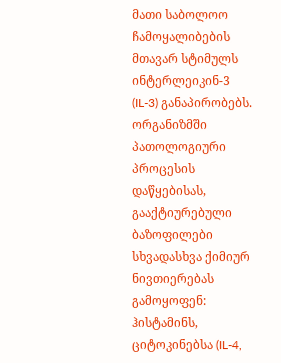მათი საბოლოო ჩამოყალიბების მთავარ სტიმულს ინტერლეიკინ-3 (IL-3) განაპირობებს. ორგანიზმში პათოლოგიური პროცესის დაწყებისას, გააქტიურებული ბაზოფილები სხვადასხვა ქიმიურ ნივთიერებას გამოყოფენ: ჰისტამინს, ციტოკინებსა (IL-4,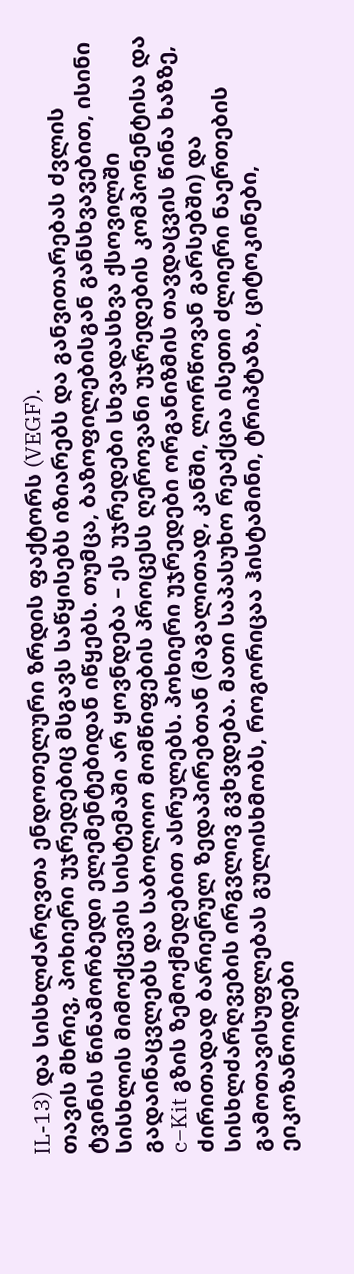IL-13) და სისხლძარღვთა ენდოთელური ზრდის ფაქტორს (VEGF).
თავის მხრივ, პოხიერი უჯრედებიც მსგავს საწყისებს იზიარებს და განვითარებას ძვლის ტვინის წინამორბედი ელემენტებიდან იწყებს. თუმცა, ბაზოფილებისგან განსხვავებით, ისინი სისხლის მიმოქცევის სისტემაში არ ყოვნდება – ეს უჯრედები სხვადასხვა ქსოვილში გადაინაცვლებს და საბოლოო მომწიფების პროცესს ღეროვანი უჯრედების კომპონენტისა და c−Kit გზის ზემოქმედებით ასრულებს. პოხიერი უჯრედები ორგანიზმის თავდაცვის წინა ხაზზე, ძირითადად ბარიერულ ზედაპირებთან (მაგალითად, კანში, ლორწოვან გარსებში) და სისხლძარღვების ირგვლივ გვხვდება. მათი საპასუხო რეაქცია ისეთი ძლიერი ნაერთების გამოთავისუფლებას გულისხმობს, როგორიცაა ჰისტამინი, ტრიპტაზა, ციტოკინები, ეიკოზანოიდები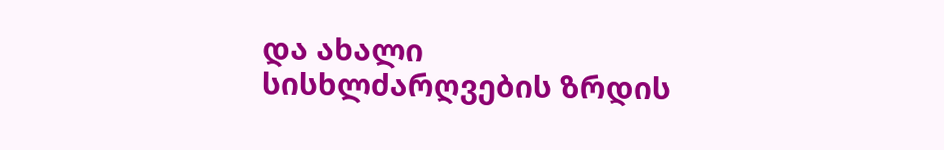და ახალი სისხლძარღვების ზრდის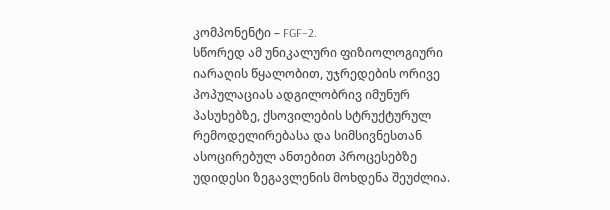კომპონენტი – FGF−2.
სწორედ ამ უნიკალური ფიზიოლოგიური იარაღის წყალობით, უჯრედების ორივე პოპულაციას ადგილობრივ იმუნურ პასუხებზე, ქსოვილების სტრუქტურულ რემოდელირებასა და სიმსივნესთან ასოცირებულ ანთებით პროცესებზე უდიდესი ზეგავლენის მოხდენა შეუძლია.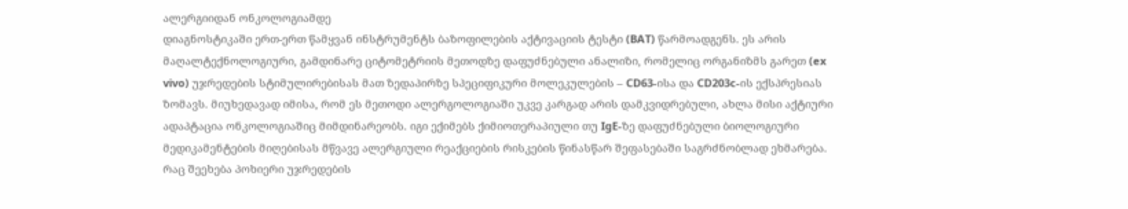ალერგიიდან ონკოლოგიამდე
დიაგნოსტიკაში ერთ-ერთ წამყვან ინსტრუმენტს ბაზოფილების აქტივაციის ტესტი (BAT) წარმოადგენს. ეს არის მაღალტექნოლოგიური, გამდინარე ციტომეტრიის მეთოდზე დაფუძნებული ანალიზი, რომელიც ორგანიზმს გარეთ (ex vivo) უჯრედების სტიმულირებისას მათ ზედაპირზე სპეციფიკური მოლეკულების – CD63-ისა და CD203c-ის ექსპრესიას ზომავს. მიუხედავად იმისა, რომ ეს მეთოდი ალერგოლოგიაში უკვე კარგად არის დამკვიდრებული, ახლა მისი აქტიური ადაპტაცია ონკოლოგიაშიც მიმდინარეობს. იგი ექიმებს ქიმიოთერაპიული თუ IgE-ზე დაფუძნებული ბიოლოგიური მედიკამენტების მიღებისას მწვავე ალერგიული რეაქციების რისკების წინასწარ შეფასებაში საგრძნობლად ეხმარება. რაც შეეხება პოხიერი უჯრედების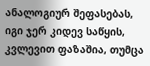ანალოგიურ შეფასებას, იგი ჯერ კიდევ საწყის, კვლევით ფაზაშია, თუმცა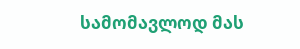სამომავლოდ მას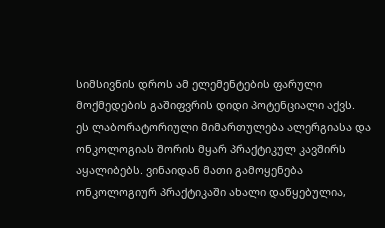სიმსივნის დროს ამ ელემენტების ფარული მოქმედების გაშიფვრის დიდი პოტენციალი აქვს.
ეს ლაბორატორიული მიმართულება ალერგიასა და ონკოლოგიას შორის მყარ პრაქტიკულ კავშირს აყალიბებს. ვინაიდან მათი გამოყენება ონკოლოგიურ პრაქტიკაში ახალი დაწყებულია,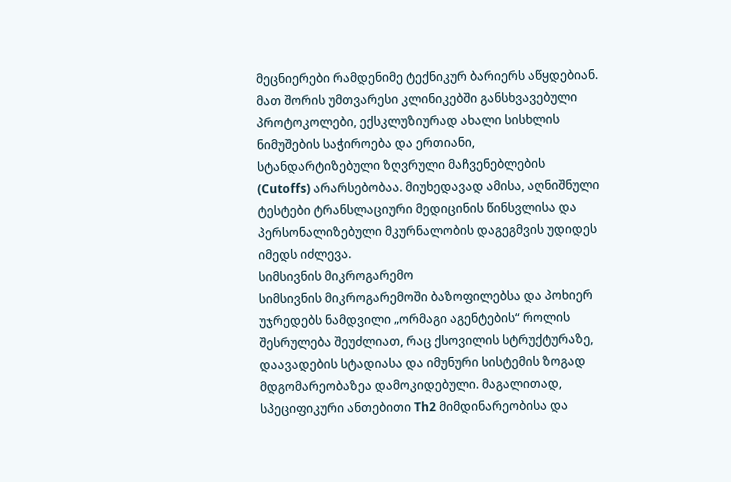მეცნიერები რამდენიმე ტექნიკურ ბარიერს აწყდებიან. მათ შორის უმთვარესი კლინიკებში განსხვავებული პროტოკოლები, ექსკლუზიურად ახალი სისხლის ნიმუშების საჭიროება და ერთიანი, სტანდარტიზებული ზღვრული მაჩვენებლების (Cutoffs) არარსებობაა. მიუხედავად ამისა, აღნიშნული ტესტები ტრანსლაციური მედიცინის წინსვლისა და პერსონალიზებული მკურნალობის დაგეგმვის უდიდეს იმედს იძლევა.
სიმსივნის მიკროგარემო
სიმსივნის მიკროგარემოში ბაზოფილებსა და პოხიერ უჯრედებს ნამდვილი „ორმაგი აგენტების“ როლის შესრულება შეუძლიათ, რაც ქსოვილის სტრუქტურაზე, დაავადების სტადიასა და იმუნური სისტემის ზოგად მდგომარეობაზეა დამოკიდებული. მაგალითად, სპეციფიკური ანთებითი Th2 მიმდინარეობისა და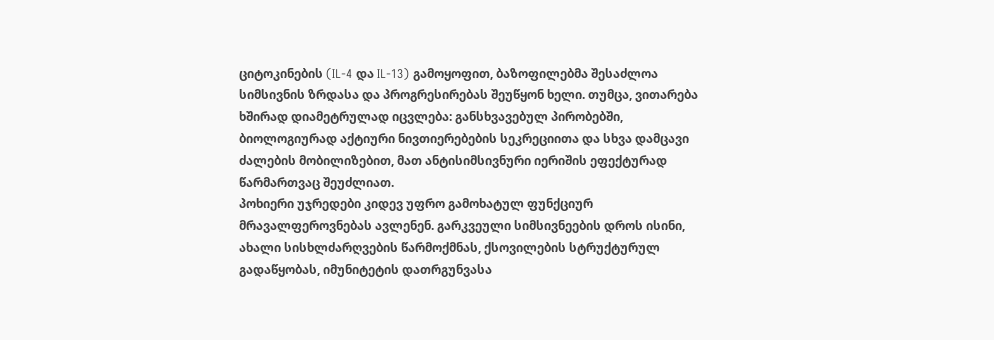ციტოკინების (IL-4 და IL-13) გამოყოფით, ბაზოფილებმა შესაძლოა სიმსივნის ზრდასა და პროგრესირებას შეუწყონ ხელი. თუმცა, ვითარება ხშირად დიამეტრულად იცვლება: განსხვავებულ პირობებში, ბიოლოგიურად აქტიური ნივთიერებების სეკრეციითა და სხვა დამცავი ძალების მობილიზებით, მათ ანტისიმსივნური იერიშის ეფექტურად წარმართვაც შეუძლიათ.
პოხიერი უჯრედები კიდევ უფრო გამოხატულ ფუნქციურ მრავალფეროვნებას ავლენენ. გარკვეული სიმსივნეების დროს ისინი, ახალი სისხლძარღვების წარმოქმნას, ქსოვილების სტრუქტურულ გადაწყობას, იმუნიტეტის დათრგუნვასა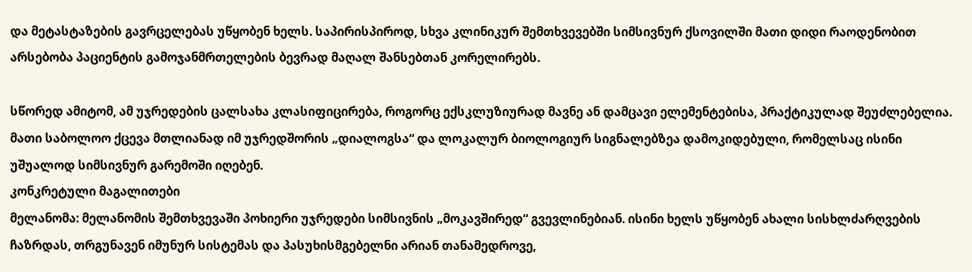და მეტასტაზების გავრცელებას უწყობენ ხელს. საპირისპიროდ, სხვა კლინიკურ შემთხვევებში სიმსივნურ ქსოვილში მათი დიდი რაოდენობით არსებობა პაციენტის გამოჯანმრთელების ბევრად მაღალ შანსებთან კორელირებს.

სწორედ ამიტომ, ამ უჯრედების ცალსახა კლასიფიცირება, როგორც ექსკლუზიურად მავნე ან დამცავი ელემენტებისა, პრაქტიკულად შეუძლებელია. მათი საბოლოო ქცევა მთლიანად იმ უჯრედშორის „დიალოგსა“ და ლოკალურ ბიოლოგიურ სიგნალებზეა დამოკიდებული, რომელსაც ისინი უშუალოდ სიმსივნურ გარემოში იღებენ.
კონკრეტული მაგალითები
მელანომა: მელანომის შემთხვევაში პოხიერი უჯრედები სიმსივნის „მოკავშირედ“ გვევლინებიან. ისინი ხელს უწყობენ ახალი სისხლძარღვების ჩაზრდას, თრგუნავენ იმუნურ სისტემას და პასუხისმგებელნი არიან თანამედროვე,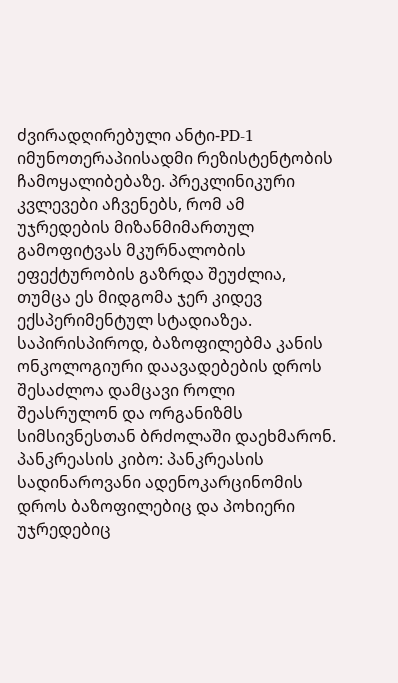ძვირადღირებული ანტი-PD-1 იმუნოთერაპიისადმი რეზისტენტობის ჩამოყალიბებაზე. პრეკლინიკური კვლევები აჩვენებს, რომ ამ უჯრედების მიზანმიმართულ გამოფიტვას მკურნალობის ეფექტურობის გაზრდა შეუძლია, თუმცა ეს მიდგომა ჯერ კიდევ ექსპერიმენტულ სტადიაზეა. საპირისპიროდ, ბაზოფილებმა კანის ონკოლოგიური დაავადებების დროს შესაძლოა დამცავი როლი შეასრულონ და ორგანიზმს სიმსივნესთან ბრძოლაში დაეხმარონ.
პანკრეასის კიბო: პანკრეასის სადინაროვანი ადენოკარცინომის დროს ბაზოფილებიც და პოხიერი უჯრედებიც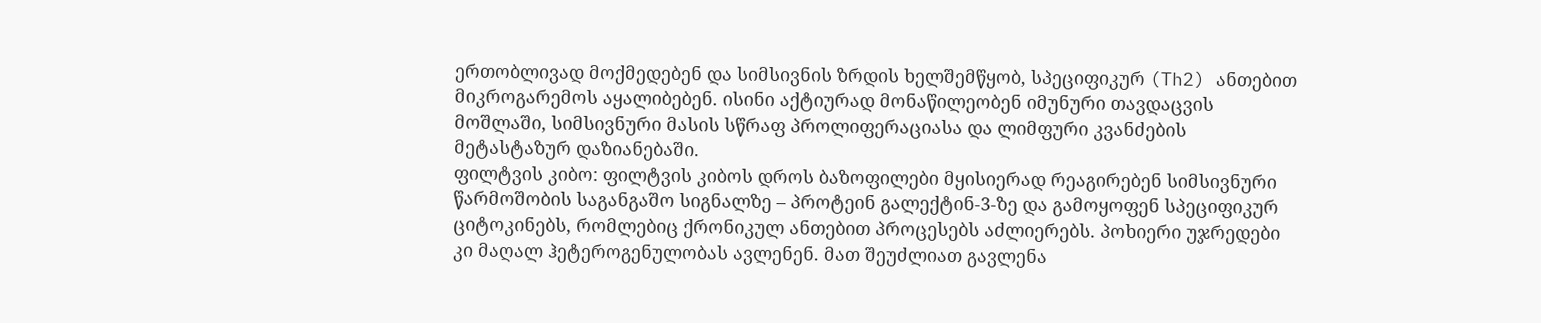ერთობლივად მოქმედებენ და სიმსივნის ზრდის ხელშემწყობ, სპეციფიკურ (Th2) ანთებით მიკროგარემოს აყალიბებენ. ისინი აქტიურად მონაწილეობენ იმუნური თავდაცვის მოშლაში, სიმსივნური მასის სწრაფ პროლიფერაციასა და ლიმფური კვანძების მეტასტაზურ დაზიანებაში.
ფილტვის კიბო: ფილტვის კიბოს დროს ბაზოფილები მყისიერად რეაგირებენ სიმსივნური წარმოშობის საგანგაშო სიგნალზე – პროტეინ გალექტინ-3-ზე და გამოყოფენ სპეციფიკურ ციტოკინებს, რომლებიც ქრონიკულ ანთებით პროცესებს აძლიერებს. პოხიერი უჯრედები კი მაღალ ჰეტეროგენულობას ავლენენ. მათ შეუძლიათ გავლენა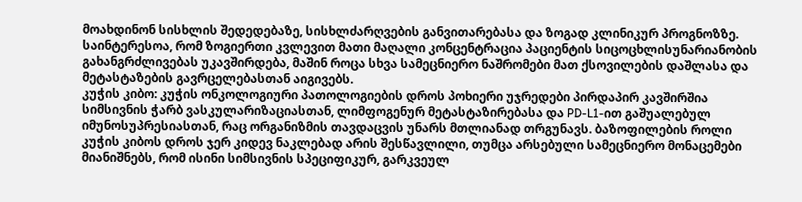მოახდინონ სისხლის შედედებაზე, სისხლძარღვების განვითარებასა და ზოგად კლინიკურ პროგნოზზე. საინტერესოა, რომ ზოგიერთი კვლევით მათი მაღალი კონცენტრაცია პაციენტის სიცოცხლისუნარიანობის გახანგრძლივებას უკავშირდება, მაშინ როცა სხვა სამეცნიერო ნაშრომები მათ ქსოვილების დაშლასა და მეტასტაზების გავრცელებასთან აიგივებს.
კუჭის კიბო: კუჭის ონკოლოგიური პათოლოგიების დროს პოხიერი უჯრედები პირდაპირ კავშირშია სიმსივნის ჭარბ ვასკულარიზაციასთან, ლიმფოგენურ მეტასტაზირებასა და PD-L1-ით გაშუალებულ იმუნოსუპრესიასთან, რაც ორგანიზმის თავდაცვის უნარს მთლიანად თრგუნავს. ბაზოფილების როლი კუჭის კიბოს დროს ჯერ კიდევ ნაკლებად არის შესწავლილი, თუმცა არსებული სამეცნიერო მონაცემები მიანიშნებს, რომ ისინი სიმსივნის სპეციფიკურ, გარკვეულ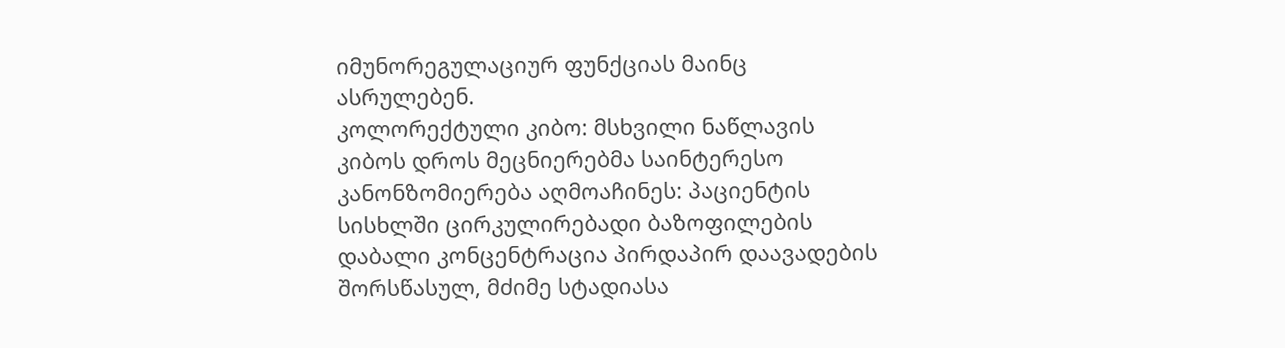იმუნორეგულაციურ ფუნქციას მაინც ასრულებენ.
კოლორექტული კიბო: მსხვილი ნაწლავის კიბოს დროს მეცნიერებმა საინტერესო კანონზომიერება აღმოაჩინეს: პაციენტის სისხლში ცირკულირებადი ბაზოფილების დაბალი კონცენტრაცია პირდაპირ დაავადების შორსწასულ, მძიმე სტადიასა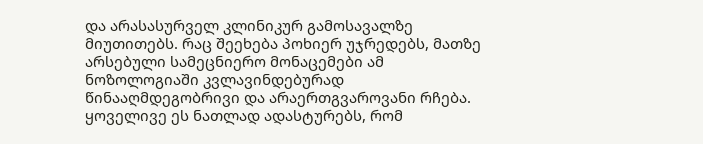და არასასურველ კლინიკურ გამოსავალზე მიუთითებს. რაც შეეხება პოხიერ უჯრედებს, მათზე არსებული სამეცნიერო მონაცემები ამ ნოზოლოგიაში კვლავინდებურად წინააღმდეგობრივი და არაერთგვაროვანი რჩება.
ყოველივე ეს ნათლად ადასტურებს, რომ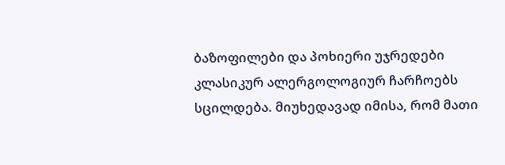ბაზოფილები და პოხიერი უჯრედები კლასიკურ ალერგოლოგიურ ჩარჩოებს სცილდება. მიუხედავად იმისა, რომ მათი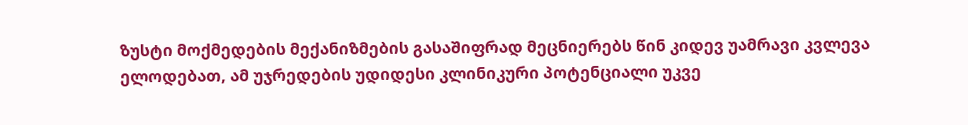ზუსტი მოქმედების მექანიზმების გასაშიფრად მეცნიერებს წინ კიდევ უამრავი კვლევა ელოდებათ, ამ უჯრედების უდიდესი კლინიკური პოტენციალი უკვე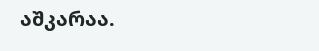აშკარაა.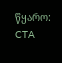წყარო: CTA